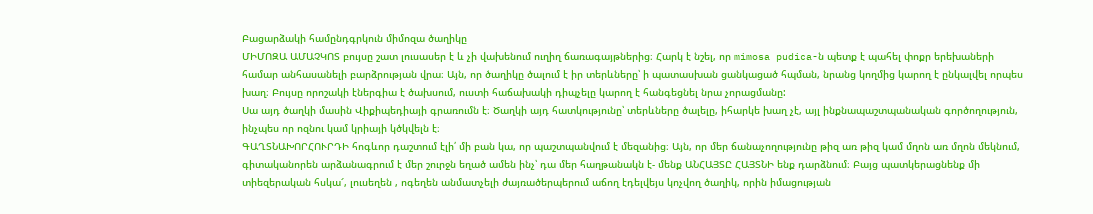Բացարձակի համընդգրկուն միմոզա ծաղիկը
ՄԻՄՈԶԱ ԱՄԱՉԿՈՏ բույսը շատ լուսասեր է և չի վախենում ուղիղ ճառագայթներից։ Հարկ է նշել, որ mimosa pudica-ն պետք է պահել փոքր երեխաների համար անհասանելի բարձրության վրա։ Այն, որ ծաղիկը ծալում է իր տերևները՝ ի պատասխան ցանկացած հպման, նրանց կողմից կարող է ընկալվել որպես խաղ։ Բույսը որոշակի էներգիա է ծախսում, ուստի հաճախակի դիպչելը կարող է հանգեցնել նրա չորացմանը:
Սա այդ ծաղկի մասին Վիքիպեդիայի գրառումն է։ Ծաղկի այդ հատկությունը՝ տերևները ծալելը, իհարկե խաղ չէ, այլ ինքնապաշտպանական գործողություն, ինչպես որ ոզնու կամ կրիայի կծկվելն է։
ԳԱՂՏՆԱԽՈՐՀՈՒՐԴԻ հոգևոր դաշտում էլի՛ մի բան կա, որ պաշտպանվում է մեզանից։ Այն, որ մեր ճանաչողությունը թիզ առ թիզ կամ մղոն առ մղոն մեկնում, գիտականորեն արձանագրում է մեր շուրջն եղած ամեն ինչ՝ դա մեր հաղթանակն է- մենք ԱՆՀԱՅՏԸ ՀԱՅՏՆԻ ենք դարձնում։ Բայց պատկերացնենք մի տիեզերական հսկա՜, լուսեղեն , ոգեղեն անմատչելի ժայռածերպերում աճող էդելվեյս կոչվող ծաղիկ, որին իմացության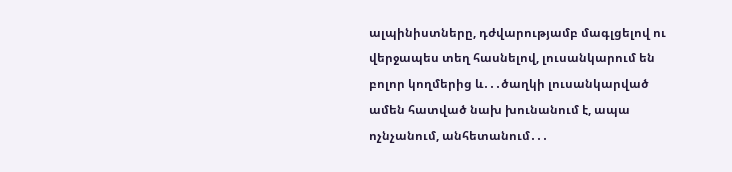ալպինիստները, դժվարությամբ մագլցելով ու վերջապես տեղ հասնելով, լուսանկարում են բոլոր կողմերից և․․․ծաղկի լուսանկարված ամեն հատված նախ խունանում է, ապա ոչնչանում, անհետանում․․․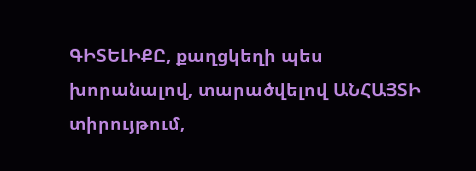ԳԻՏԵԼԻՔԸ, քաղցկեղի պես խորանալով, տարածվելով ԱՆՀԱՅՏԻ տիրույթում,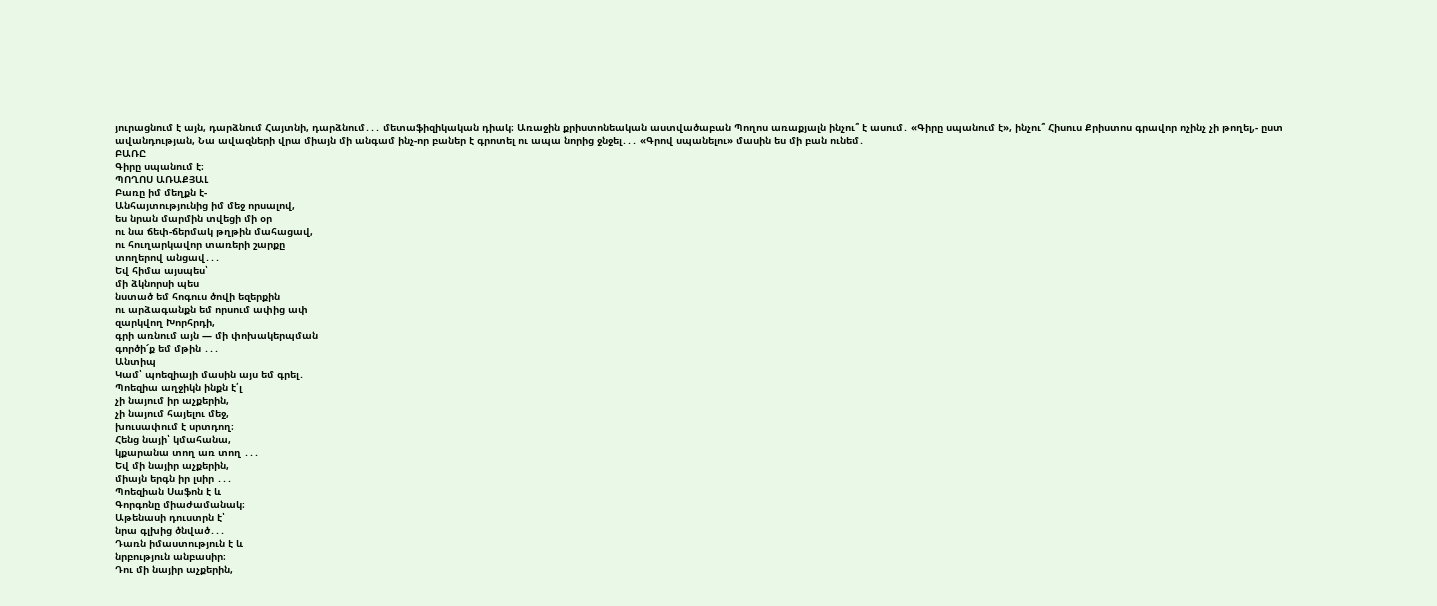յուրացնում է այն, դարձնում Հայտնի, դարձնում․․․ մետաֆիզիկական դիակ։ Առաջին քրիստոնեական աստվածաբան Պողոս առաքյալն ինչու՞ է ասում․ «Գիրը սպանում է», ինչու՞ Հիսուս Քրիստոս գրավոր ոչինչ չի թողել,- ըստ ավանդության, Նա ավազների վրա միայն մի անգամ ինչ-որ բաներ է գրոտել ու ապա նորից ջնջել․․․ «Գրով սպանելու» մասին ես մի բան ունեմ․
ԲԱՌԸ
Գիրը սպանում է։
ՊՈՂՈՍ ԱՌԱՔՅԱԼ
Բառը իմ մեղքն է-
Անհայտությունից իմ մեջ որսալով,
ես նրան մարմին տվեցի մի օր
ու նա ճեփ-ճերմակ թղթին մահացավ,
ու հուղարկավոր տառերի շարքը
տողերով անցավ․․․
Եվ հիմա այսպես՝
մի ձկնորսի պես
նստած եմ հոգուս ծովի եզերքին
ու արձագանքն եմ որսում ափից ափ
զարկվող Խորհրդի,
գրի առնում այն — մի փոխակերպման
գործի՜ք եմ մթին ․․․
Անտիպ
Կամ՝ պոեզիայի մասին այս եմ գրել․
Պոեզիա աղջիկն ինքն է՛լ
չի նայում իր աչքերին,
չի նայում հայելու մեջ,
խուսափում է սրտդող։
Հենց նայի՝ կմահանա,
կքարանա տող առ տող ․․․
Եվ մի նայիր աչքերին,
միայն երգն իր լսիր ․․․
Պոեզիան Սաֆոն է և
Գորգոնը միաժամանակ։
Աթենասի դուստրն է՝
նրա գլխից ծնված․․․
Դառն իմաստություն է և
նրբություն անբասիր։
Դու մի նայիր աչքերին,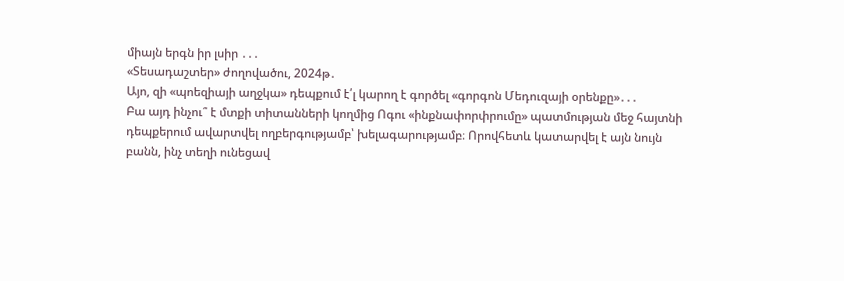միայն երգն իր լսիր ․․․
«Տեսադաշտեր» ժողովածու, 2024թ․
Այո, զի «պոեզիայի աղջկա» դեպքում է՛լ կարող է գործել «գորգոն Մեդուզայի օրենքը»․․․
Բա այդ ինչու՞ է մտքի տիտանների կողմից Ոգու «ինքնափորփրումը» պատմության մեջ հայտնի դեպքերում ավարտվել ողբերգությամբ՝ խելագարությամբ։ Որովհետև կատարվել է այն նույն բանն, ինչ տեղի ունեցավ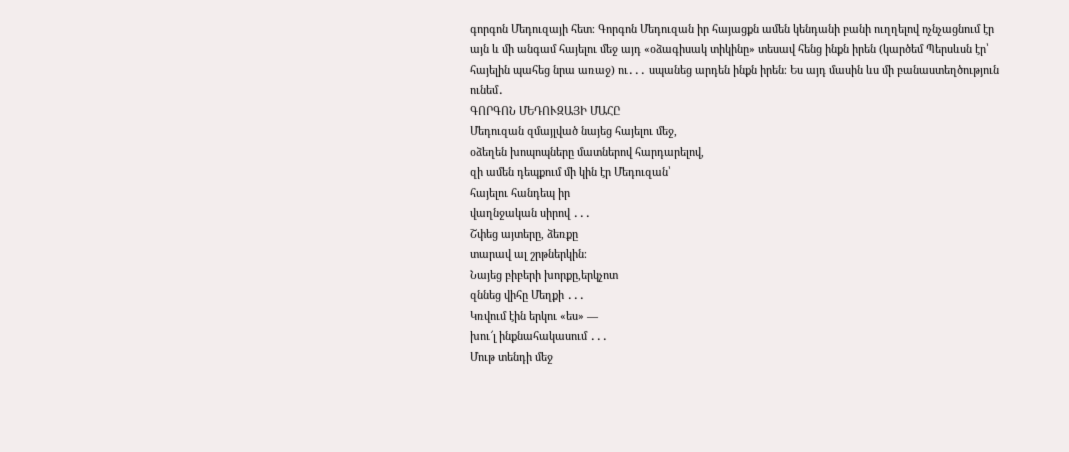գորգոն Մեդուզայի հետ։ Գորգոն Մեդուզան իր հայացքն ամեն կենդանի բանի ուղղելով ոչնչացնում էր այն և մի անգամ հայելու մեջ այդ «օձագիսակ տիկինը» տեսավ հենց ինքն իրեն (կարծեմ Պերսևսն էր՝ հայելին պահեց նրա առաջ) ու․․․ սպանեց արդեն ինքն իրեն։ Ես այդ մասին ևս մի բանաստեղծություն ունեմ․
ԳՈՐԳՈՆ ՄԵԴՈՒԶԱՅԻ ՄԱՀԸ
Մեդուզան զմայլված նայեց հայելու մեջ,
օձեղեն խոպոպները մատներով հարդարելով,
զի ամեն դեպքում մի կին էր Մեդուզան՝
հայելու հանդեպ իր
վաղնջական սիրով ․․․
Շփեց այտերը, ձեռքը
տարավ ալ շրթներկին։
Նայեց բիբերի խորքը,երկչոտ
զննեց վիհը Մեղքի ․․․
Կռվում էին երկու «ես» —
խու՜լ ինքնահակասում ․․․
Մութ տենդի մեջ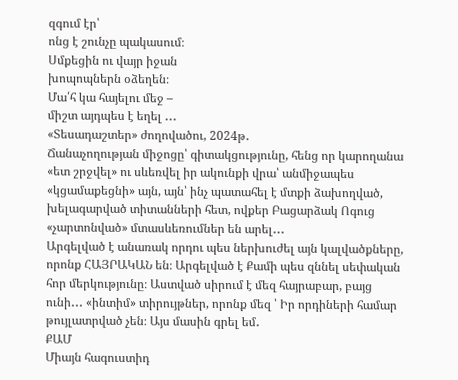զգում էր՝
ոնց է շունչը պակասում։
Սմքեցին ու վայր իջան
խոպոպներն օձեղեն։
Մա՛հ կա հայելու մեջ –
միշտ այդպես է եղել ․․․
«Տեսադաշտեր» ժողովածու, 2024թ․
Ճանաչողության միջոցը՝ գիտակցությունը, հենց որ կարողանա «ետ շրջվել» ու սևեռվել իր ակունքի վրա՝ անմիջապես «կցամաքեցնի» այն, այն՝ ինչ պատահել է մտքի ձախողված, խելագարված տիտանների հետ, ովքեր Բացարձակ Ոգուց «չարտոնված» մտասևեռումներ են արել․․․
Արգելված է անառակ որդու պես ներխուժել այն կալվածքները, որոնք ՀԱՅՐԱԿԱՆ են։ Արգելված է Քամի պես զննել սեփական հոր մերկությունը։ Աստված սիրում է մեզ հայրաբար, բայց ունի․․․ «ինտիմ» տիրույթներ, որոնք մեզ ՝ Իր որդիների համար թույլատրված չեն։ Այս մասին գրել եմ․
ՔԱՄ
Միայն հագուստիդ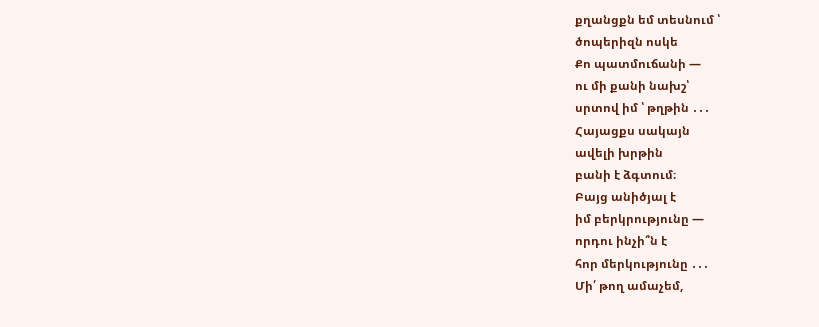քղանցքն եմ տեսնում ՝
ծոպերիզն ոսկե
Քո պատմուճանի —
ու մի քանի նախշ՝
սրտով իմ ՝ թղթին ․․․
Հայացքս սակայն
ավելի խրթին
բանի է ձգտում։
Բայց անիծյալ է
իմ բերկրությունը —
որդու ինչի՞ն է
հոր մերկությունը ․․․
Մի՛ թող ամաչեմ,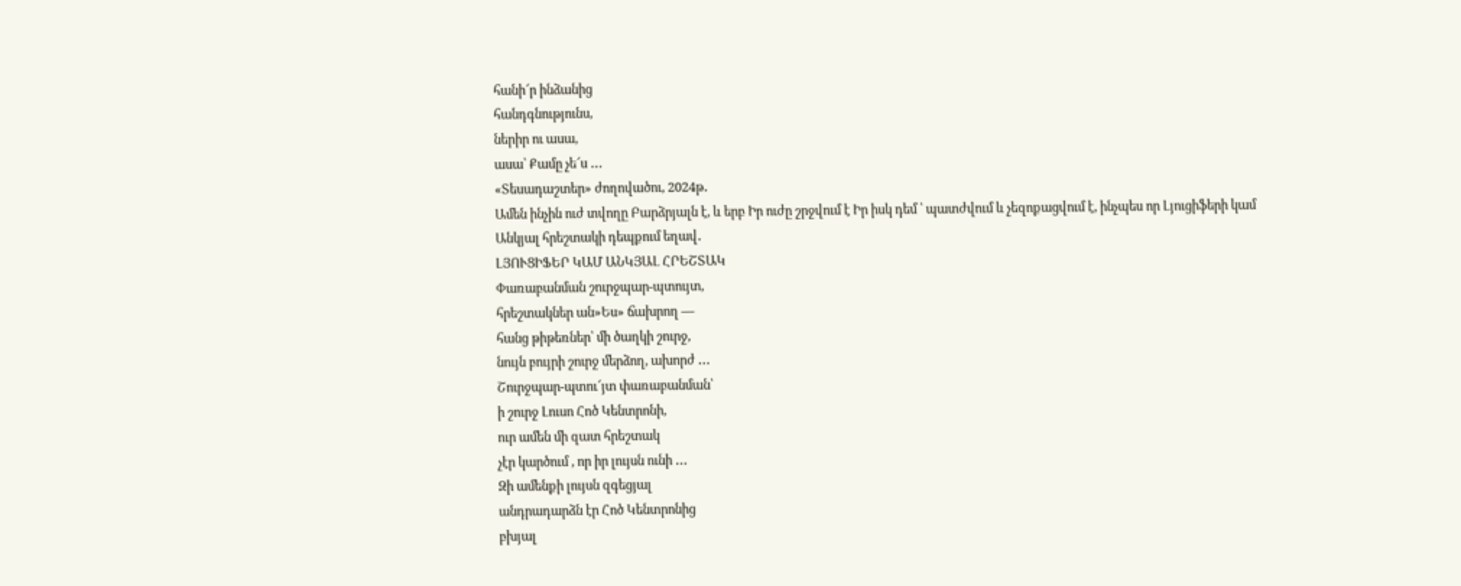հանի՜ր ինձանից
հանդգնությունս,
ներիր ու ասա,
ասա՝ Քամը չե՜ս ․․․
«Տեսադաշտեր» ժողովածու, 2024թ․
Ամեն ինչին ուժ տվողը Բարձրյալն է, և երբ Իր ուժը շրջվում է Իր իսկ դեմ ՝ պատժվում և չեզոքացվում է, ինչպես որ Լյուցիֆերի կամ Անկյալ հրեշտակի դեպքում եղավ․
ԼՅՈՒՑԻՖԵՐ ԿԱՄ ԱՆԿՅԱԼ ՀՐԵՇՏԱԿ
Փառաբանման շուրջպար-պտույտ,
հրեշտակներ ան»Ես» ճախրող —
հանց թիթեռներ՝ մի ծաղկի շուրջ,
նույն բույրի շուրջ մերձող, ախորժ ․․․
Շուրջպար-պտու՜յտ փառաբանման՝
ի շուրջ Լուսո Հոծ Կենտրոնի,
ուր ամեն մի զատ հրեշտակ
չէր կարծում , որ իր լույսն ունի ․․․
Զի ամենքի լույսն զգեցյալ
անդրադարձն էր Հոծ Կենտրոնից
բխյալ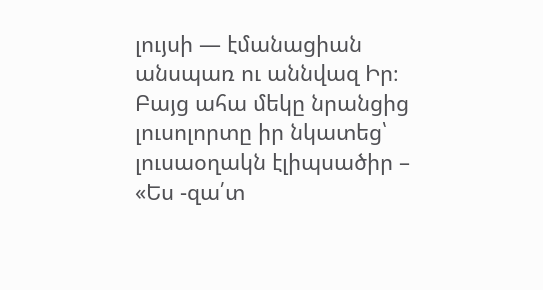լույսի — էմանացիան
անսպառ ու աննվազ Իր։
Բայց ահա մեկը նրանցից
լուսոլորտը իր նկատեց՝
լուսաօղակն էլիպսածիր –
«Ես -զա՛տ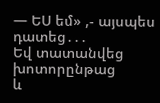— ԵՍ եմ» ,- այսպես դատեց․․․
Եվ տատանվեց խոտորընթաց
և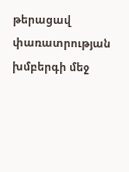թերացավ փառատրության
խմբերգի մեջ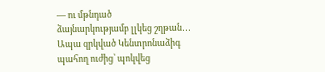— ու մթնդած
ձայնարկությամբ լլկեց շղթան․․․
Ապա զրկված Կենտրոնաձիգ
պահող ուժից՝ պոկվեց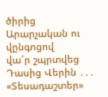ծիրից
Արարչական ու վընգոցով
վա՜ր շպրտվեց Դասից Վերին ․․․
«Տեսադաշտեր»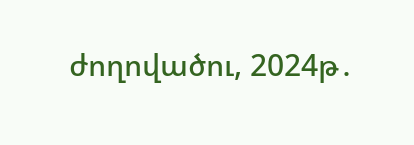ժողովածու, 2024թ․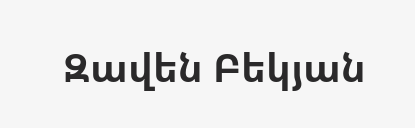Զավեն Բեկյան